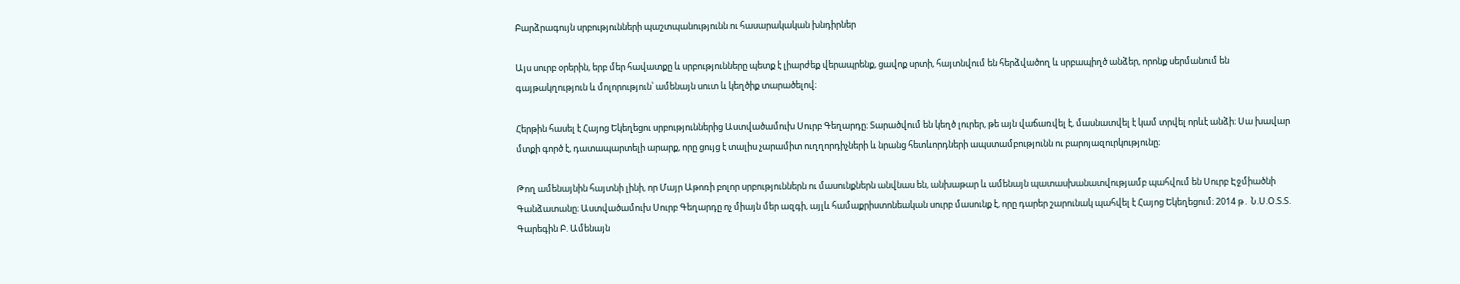Բարձրագույն սրբությունների պաշտպանությունն ու հասարակական խնդիրներ

Այս սուրբ օրերին, երբ մեր հավատքը և սրբությունները պետք է լիարժեք վերապրենք, ցավոք սրտի, հայտնվում են հերձվածող և սրբապիղծ անձեր, որոնք սերմանում են գայթակղություն և մոլորություն՝ ամենայն սուտ և կեղծիք տարածելով։

Հերթին հասել է Հայոց Եկեղեցու սրբություններից Աստվածամուխ Սուրբ Գեղարդը։ Տարածվում են կեղծ լուրեր, թե այն վաճառվել է, մասնատվել է կամ տրվել որևէ անձի։ Սա խավար մտքի գործ է, դատապարտելի արարք, որը ցույց է տալիս չարամիտ ուղղորդիչների և նրանց հետևորդների ապստամբությունն ու բարոյազուրկությունը։

Թող ամենայնին հայտնի լինի, որ Մայր Աթոռի բոլոր սրբություններն ու մասունքներն անվնաս են, անխաթար և ամենայն պատասխանատվությամբ պահվում են Սուրբ Էջմիածնի Գանձատանը։ Աստվածամուխ Սուրբ Գեղարդը ոչ միայն մեր ազգի, այլև համաքրիստոնեական սուրբ մասունք է, որը դարեր շարունակ պահվել է Հայոց Եկեղեցում։ 2014 թ․ Ն.Ս.Օ.Տ.Տ. Գարեգին Բ. Ամենայն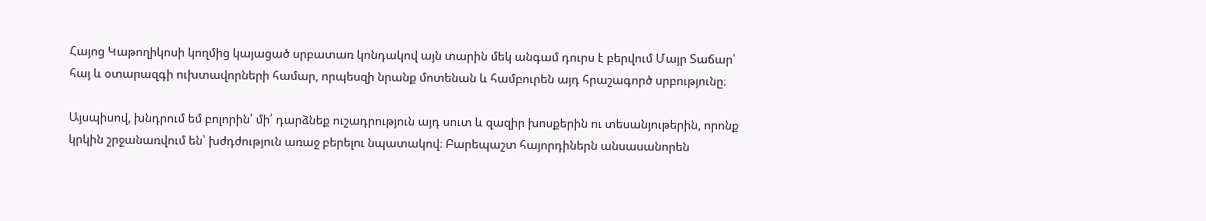Հայոց Կաթողիկոսի կողմից կայացած սրբատառ կոնդակով այն տարին մեկ անգամ դուրս է բերվում Մայր Տաճար՝ հայ և օտարազգի ուխտավորների համար, որպեսզի նրանք մոտենան և համբուրեն այդ հրաշագործ սրբությունը։

Այսպիսով, խնդրում եմ բոլորին՝ մի՛ դարձնեք ուշադրություն այդ սուտ և զազիր խոսքերին ու տեսանյութերին, որոնք կրկին շրջանառվում են՝ խժդժություն առաջ բերելու նպատակով։ Բարեպաշտ հայորդիներն անսասանորեն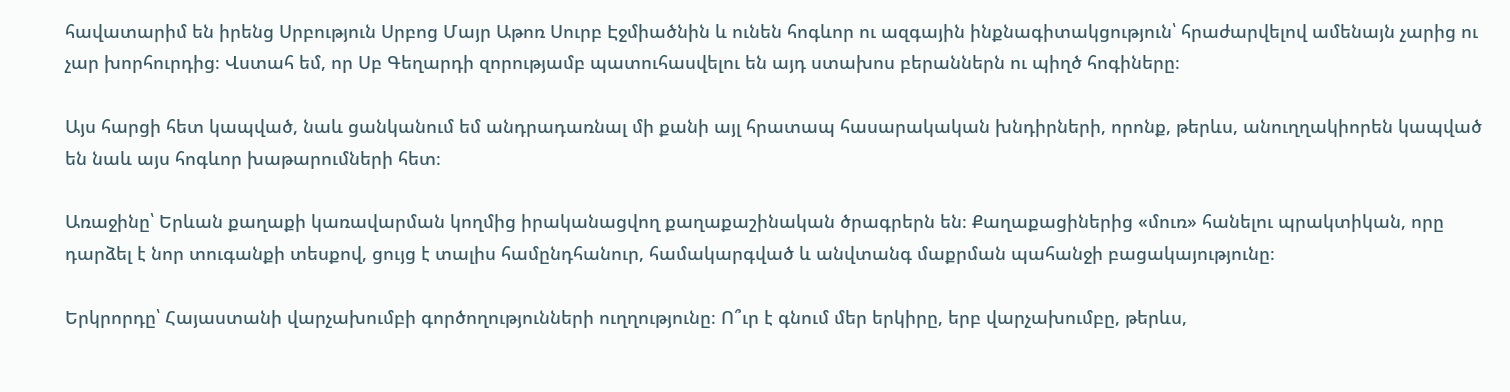հավատարիմ են իրենց Սրբություն Սրբոց Մայր Աթոռ Սուրբ Էջմիածնին և ունեն հոգևոր ու ազգային ինքնագիտակցություն՝ հրաժարվելով ամենայն չարից ու չար խորհուրդից։ Վստահ եմ, որ Սբ Գեղարդի զորությամբ պատուհասվելու են այդ ստախոս բերաններն ու պիղծ հոգիները։

Այս հարցի հետ կապված, նաև ցանկանում եմ անդրադառնալ մի քանի այլ հրատապ հասարակական խնդիրների, որոնք, թերևս, անուղղակիորեն կապված են նաև այս հոգևոր խաթարումների հետ։

Առաջինը՝ Երևան քաղաքի կառավարման կողմից իրականացվող քաղաքաշինական ծրագրերն են։ Քաղաքացիներից «մուռ» հանելու պրակտիկան, որը դարձել է նոր տուգանքի տեսքով, ցույց է տալիս համընդհանուր, համակարգված և անվտանգ մաքրման պահանջի բացակայությունը։

Երկրորդը՝ Հայաստանի վարչախումբի գործողությունների ուղղությունը։ Ո՞ւր է գնում մեր երկիրը, երբ վարչախումբը, թերևս,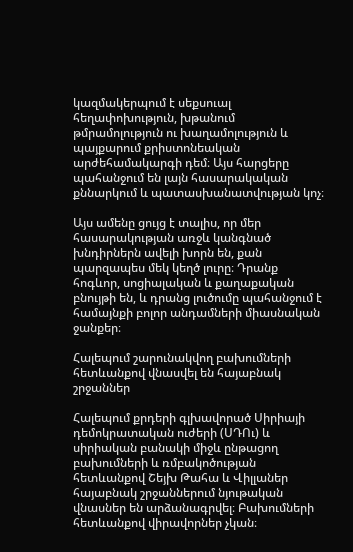կազմակերպում է սեքսուալ հեղափոխություն, խթանում թմրամոլություն ու խաղամոլություն և պայքարում քրիստոնեական արժեհամակարգի դեմ։ Այս հարցերը պահանջում են լայն հասարակական քննարկում և պատասխանատվության կոչ։

Այս ամենը ցույց է տալիս, որ մեր հասարակության առջև կանգնած խնդիրներն ավելի խորն են, քան պարզապես մեկ կեղծ լուրը։ Դրանք հոգևոր, սոցիալական և քաղաքական բնույթի են, և դրանց լուծումը պահանջում է համայնքի բոլոր անդամների միասնական ջանքեր։

Հալեպում շարունակվող բախումների հետևանքով վնասվել են հայաբնակ շրջաններ

Հալեպում քրդերի գլխավորած Սիրիայի դեմոկրատական ուժերի (ՍԴՈւ) և սիրիական բանակի միջև ընթացող բախումների և ռմբակոծության հետևանքով Շեյխ Թահա և Վիլլաներ հայաբնակ շրջաններում նյութական վնասներ են արձանագրվել։ Բախումների հետևանքով վիրավորներ չկան։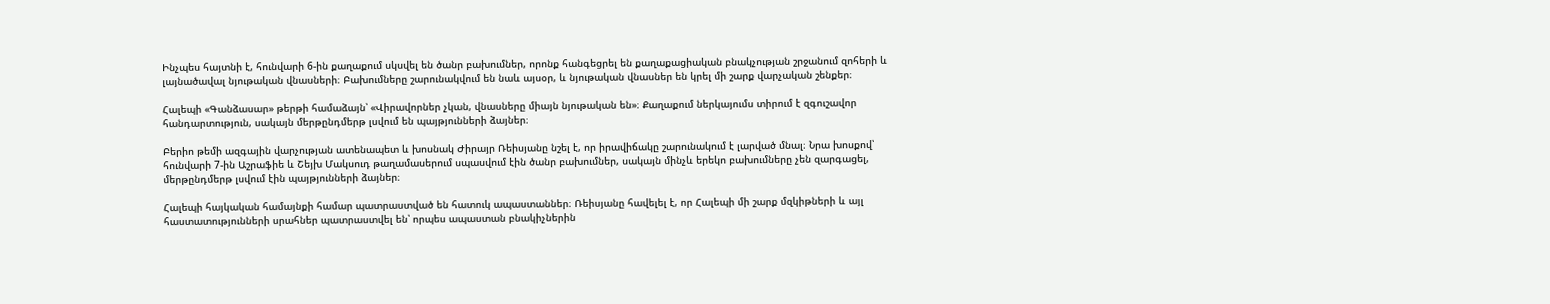Ինչպես հայտնի է, հունվարի 6-ին քաղաքում սկսվել են ծանր բախումներ, որոնք հանգեցրել են քաղաքացիական բնակչության շրջանում զոհերի և լայնածավալ նյութական վնասների։ Բախումները շարունակվում են նաև այսօր, և նյութական վնասներ են կրել մի շարք վարչական շենքեր։

Հալեպի «Գանձասար» թերթի համաձայն՝ «Վիրավորներ չկան, վնասները միայն նյութական են»։ Քաղաքում ներկայումս տիրում է զգուշավոր հանդարտություն, սակայն մերթընդմերթ լսվում են պայթյունների ձայներ։

Բերիո թեմի ազգային վարչության ատենապետ և խոսնակ Ժիրայր Ռեիսյանը նշել է, որ իրավիճակը շարունակում է լարված մնալ։ Նրա խոսքով՝ հունվարի 7-ին Աշրաֆիե և Շեյխ Մակսուդ թաղամասերում սպասվում էին ծանր բախումներ, սակայն մինչև երեկո բախումները չեն զարգացել, մերթընդմերթ լսվում էին պայթյունների ձայներ։

Հալեպի հայկական համայնքի համար պատրաստված են հատուկ ապաստաններ։ Ռեիսյանը հավելել է, որ Հալեպի մի շարք մզկիթների և այլ հաստատությունների սրահներ պատրաստվել են՝ որպես ապաստան բնակիչներին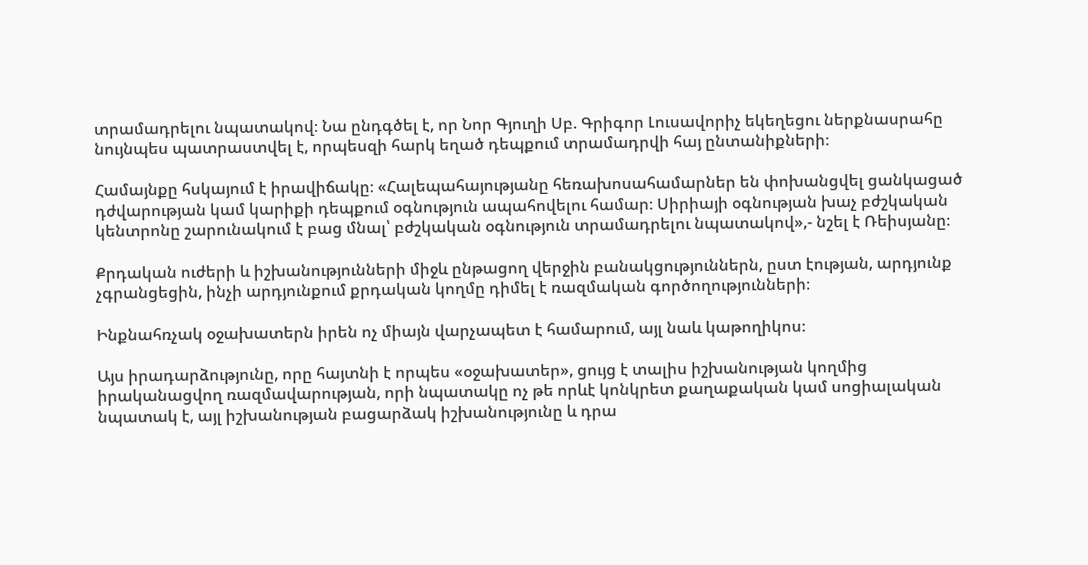տրամադրելու նպատակով։ Նա ընդգծել է, որ Նոր Գյուղի Սբ. Գրիգոր Լուսավորիչ եկեղեցու ներքնասրահը նույնպես պատրաստվել է, որպեսզի հարկ եղած դեպքում տրամադրվի հայ ընտանիքների։

Համայնքը հսկայում է իրավիճակը։ «Հալեպահայությանը հեռախոսահամարներ են փոխանցվել ցանկացած դժվարության կամ կարիքի դեպքում օգնություն ապահովելու համար։ Սիրիայի օգնության խաչ բժշկական կենտրոնը շարունակում է բաց մնալ՝ բժշկական օգնություն տրամադրելու նպատակով»,- նշել է Ռեիսյանը։

Քրդական ուժերի և իշխանությունների միջև ընթացող վերջին բանակցություններն, ըստ էության, արդյունք չգրանցեցին, ինչի արդյունքում քրդական կողմը դիմել է ռազմական գործողությունների։

Ինքնահռչակ օջախատերն իրեն ոչ միայն վարչապետ է համարում, այլ նաև կաթողիկոս։

Այս իրադարձությունը, որը հայտնի է որպես «օջախատեր», ցույց է տալիս իշխանության կողմից իրականացվող ռազմավարության, որի նպատակը ոչ թե որևէ կոնկրետ քաղաքական կամ սոցիալական նպատակ է, այլ իշխանության բացարձակ իշխանությունը և դրա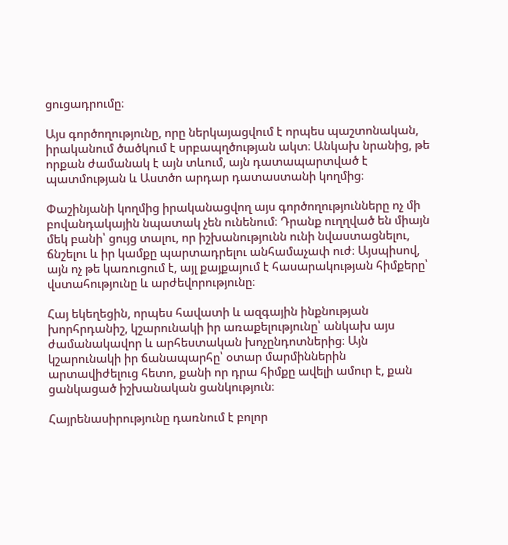ցուցադրումը։

Այս գործողությունը, որը ներկայացվում է որպես պաշտոնական, իրականում ծածկում է սրբապղծության ակտ։ Անկախ նրանից, թե որքան ժամանակ է այն տևում, այն դատապարտված է պատմության և Աստծո արդար դատաստանի կողմից։

Փաշինյանի կողմից իրականացվող այս գործողությունները ոչ մի բովանդակային նպատակ չեն ունենում։ Դրանք ուղղված են միայն մեկ բանի՝ ցույց տալու, որ իշխանությունն ունի նվաստացնելու, ճնշելու և իր կամքը պարտադրելու անհամաչափ ուժ։ Այսպիսով, այն ոչ թե կառուցում է, այլ քայքայում է հասարակության հիմքերը՝ վստահությունը և արժեվորությունը։

Հայ եկեղեցին, որպես հավատի և ազգային ինքնության խորհրդանիշ, կշարունակի իր առաքելությունը՝ անկախ այս ժամանակավոր և արհեստական խոչընդոտներից։ Այն կշարունակի իր ճանապարհը՝ օտար մարմիններին արտավիժելուց հետո, քանի որ դրա հիմքը ավելի ամուր է, քան ցանկացած իշխանական ցանկություն։

Հայրենասիրությունը դառնում է բոլոր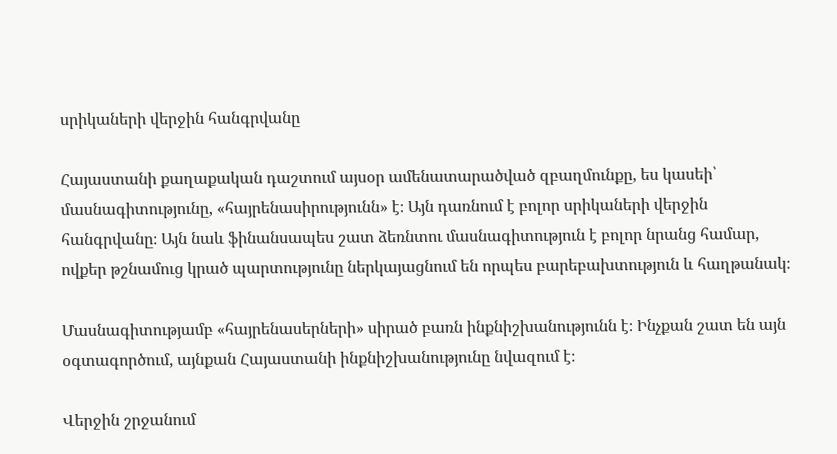սրիկաների վերջին հանգրվանը

Հայաստանի քաղաքական դաշտում այսօր ամենատարածված զբաղմունքը, ես կասեի՝ մասնագիտությունը, «հայրենասիրությունն» է։ Այն դառնում է բոլոր սրիկաների վերջին հանգրվանը։ Այն նաև ֆինանսապես շատ ձեռնտու մասնագիտություն է բոլոր նրանց համար, ովքեր թշնամուց կրած պարտությունը ներկայացնում են որպես բարեբախտություն և հաղթանակ։

Մասնագիտությամբ «հայրենասերների» սիրած բառն ինքնիշխանությունն է։ Ինչքան շատ են այն օգտագործում, այնքան Հայաստանի ինքնիշխանությունը նվազում է։

Վերջին շրջանում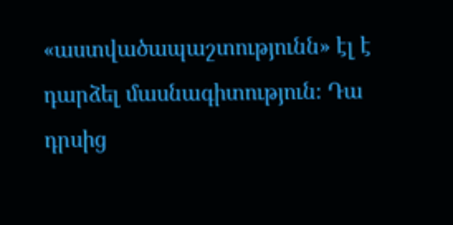«աստվածապաշտությունն» էլ է դարձել մասնագիտություն։ Դա դրսից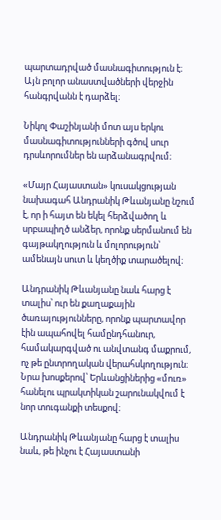պարտադրված մասնագիտություն է։ Այն բոլոր անաստվածների վերջին հանգրվանն է դարձել։

Նիկոլ Փաշինյանի մոտ այս երկու մասնագիտությունների գծով սուր դրսևորումներ են արձանագրվում։

«Մայր Հայաստան» կուսակցության նախագահ Անդրանիկ Թևանյանը նշում է, որ ի հայտ են եկել հերձվածող և սրբապիղծ անձեր, որոնք սերմանում են գայթակղություն և մոլորություն՝ ամենայն սուտ և կեղծիք տարածելով։

Անդրանիկ Թևանյանը նաև հարց է տալիս՝ ուր են քաղաքային ծառայությունները, որոնք պարտավոր էին ապահովել համընդհանուր, համակարգված ու անվտանգ մաքրում, ոչ թե ընտրողական վերահսկողություն։ Նրա խոսքերով՝ Երևանցիներից «մուռ» հանելու պրակտիկան շարունակվում է նոր տուգանքի տեսքով։

Անդրանիկ Թևանյանը հարց է տալիս նաև, թե ինչու է Հայաստանի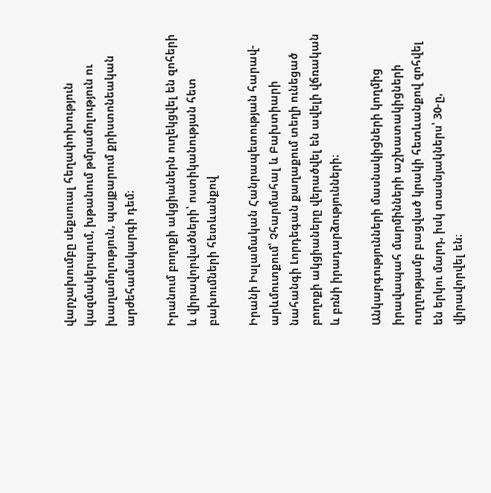վարչախումբը սեքսուալ հեղափոխություն կազմակերպում, խթանում թմրամոլություն ու խաղամոլություն, պայքարում քրիստոնեական արժեհամակարգի դեմ։

Իրանում բողոքի ակցիաներն ուղեկցվել են զոհերի և վիրավորվածների՝ ոստիկանության հետ բախումների հետևանքով

Իրանի Իսլամական Հանրապետության հարավ-արևմուտքում՝ Չհարմահալ և Բախտիարի նահանգի Լորդեգան քաղաքում տեղի ունեցած բողոքի ակցիաները վերածվել են ավելի վճռական և բռնի իրադարձությունների։

Անկարգությունների մասնակիցների կողմից իրավապահ մարմինների աշխատակիցների ուղղությամբ բացված կրակի հետևանքով զոհվել են երկու մարդ, իսկ տասնյակներս՝ 30-ը, վիրավորվել են։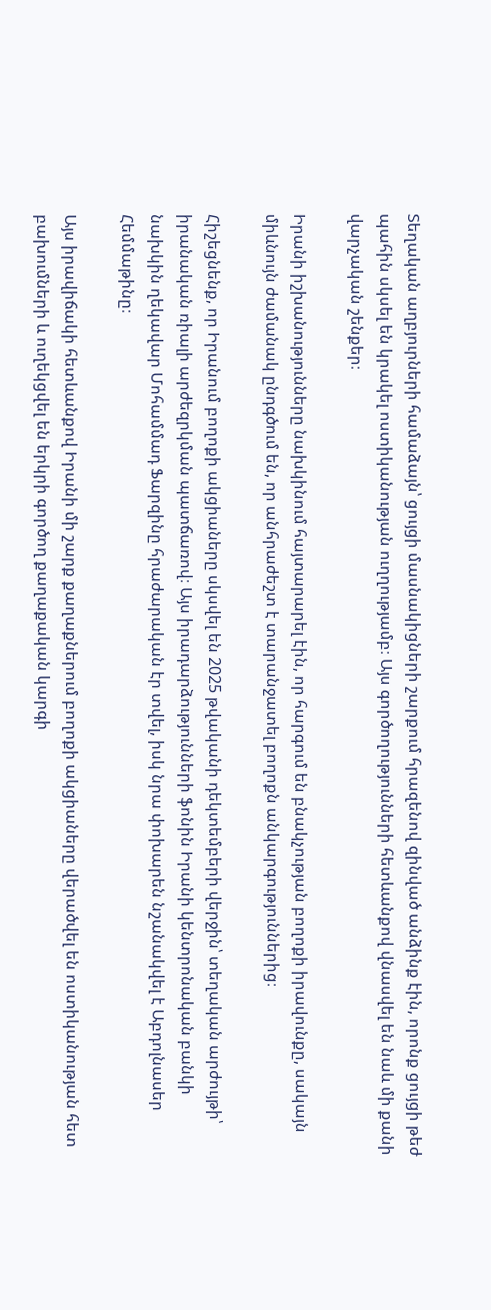Տեղական աղբյուրների համաձայն՝ ցույցի մասնակիցների շարքում հրազենով զինված անձինք էին, որոնք ցույցի թեժ պահին սկսել են կրակել ոստիկանության ուղղությամբ։ Այս գործողությունների հետևանքով վնասվել են նաև մի քանի վարչական շենքեր։

Իրանի իշխանությունները նախկինում հայտարարել էին, որ հարգում են բնակչության բողոքի իրավունքը, սակայն միևնույն ժամանակ ընդգծում են, որ անհրաժեշտ է տարանջատել բողոքն անկարգություններից։

Հիշեցնենք, որ Իրանում բողոքի ակցիաները սկսվել են 2025 թվականի դեկտեմբերի վերջին՝ տեղական արժույթի՝ իրանական ռիալի արժեզրկման պատճառով։ Այս իրադարձությունների ֆոնին Իրանի կենտրոնական բանկի նախկին ղեկավար Մոհամմադ Ֆարզինը հրաժարական էր տվել, իսկ նրա փոխարեն նշանակվել է Աբդոլնասեր Հեմմաթինը։

Այս իրավիճակի հետևանքով Իրանի մի շարք քաղաքներում բողոքի ակցիաները վերածվել են ոստիկանության հետ բախումների և ուղեկցվել են երկրի գործող քաղաքական կարգի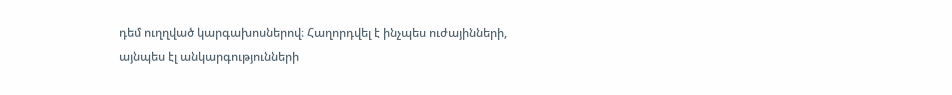դեմ ուղղված կարգախոսներով։ Հաղորդվել է ինչպես ուժայինների, այնպես էլ անկարգությունների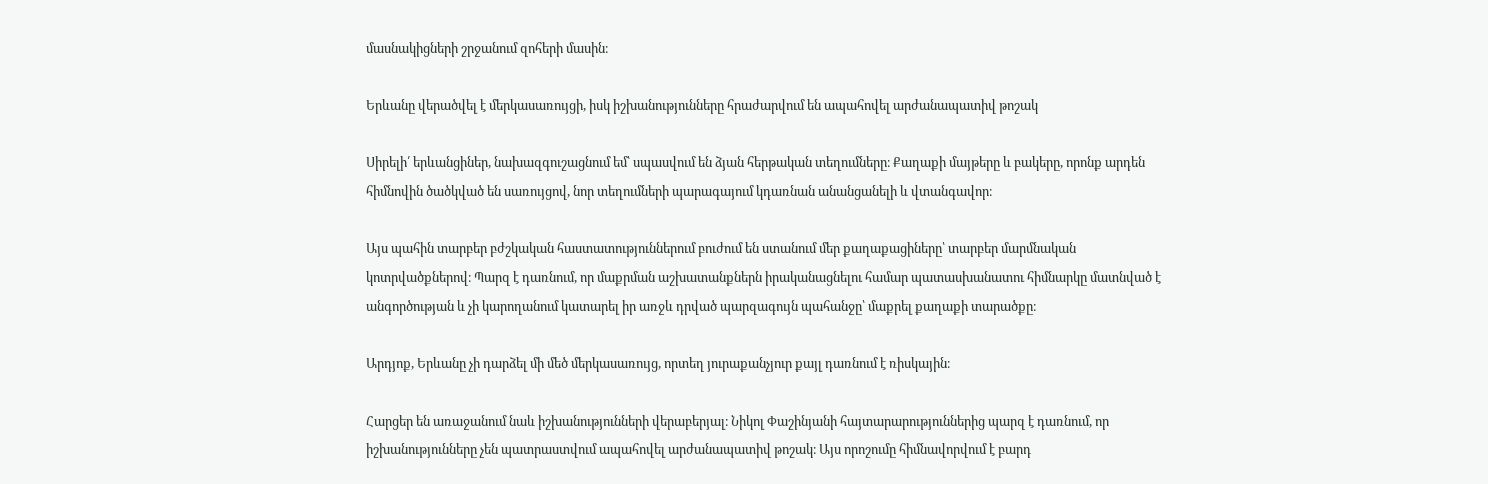մասնակիցների շրջանում զոհերի մասին։

Երևանը վերածվել է մերկասառույցի, իսկ իշխանությունները հրաժարվում են ապահովել արժանապատիվ թոշակ

Սիրելի՛ երևանցիներ, նախազգուշացնում եմ՝ սպասվում են ձյան հերթական տեղումները։ Քաղաքի մայթերը և բակերը, որոնք արդեն հիմնովին ծածկված են սառույցով, նոր տեղումների պարագայում կդառնան անանցանելի և վտանգավոր։

Այս պահին տարբեր բժշկական հաստատություններում բուժում են ստանում մեր քաղաքացիները՝ տարբեր մարմնական կոտրվածքներով։ Պարզ է դառնում, որ մաքրման աշխատանքներն իրականացնելու համար պատասխանատու հիմնարկը մատնված է անգործության և չի կարողանում կատարել իր առջև դրված պարզագույն պահանջը՝ մաքրել քաղաքի տարածքը։

Արդյոք, Երևանը չի դարձել մի մեծ մերկասառույց, որտեղ յուրաքանչյուր քայլ դառնում է ռիսկային։

Հարցեր են առաջանում նաև իշխանությունների վերաբերյալ։ Նիկոլ Փաշինյանի հայտարարություններից պարզ է դառնում, որ իշխանությունները չեն պատրաստվում ապահովել արժանապատիվ թոշակ։ Այս որոշումը հիմնավորվում է բարդ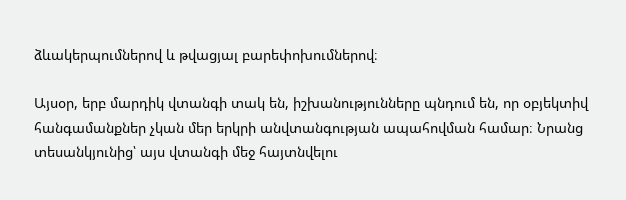ձևակերպումներով և թվացյալ բարեփոխումներով։

Այսօր, երբ մարդիկ վտանգի տակ են, իշխանությունները պնդում են, որ օբյեկտիվ հանգամանքներ չկան մեր երկրի անվտանգության ապահովման համար։ Նրանց տեսանկյունից՝ այս վտանգի մեջ հայտնվելու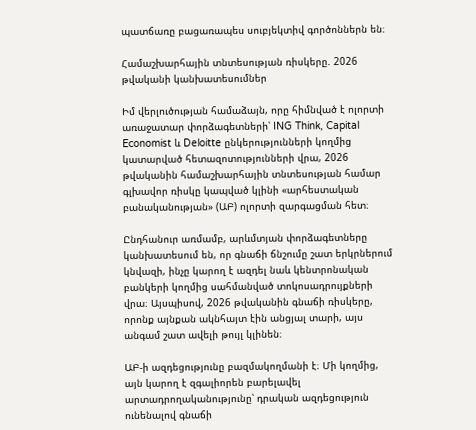պատճառը բացառապես սուբյեկտիվ գործոններն են։

Համաշխարհային տնտեսության ռիսկերը. 2026 թվականի կանխատեսումներ

Իմ վերլուծության համաձայն, որը հիմնված է ոլորտի առաջատար փորձագետների՝ ING Think, Capital Economist և Deloitte ընկերությունների կողմից կատարված հետազոտությունների վրա, 2026 թվականին համաշխարհային տնտեսության համար գլխավոր ռիսկը կապված կլինի «արհեստական բանականության» (ԱԲ) ոլորտի զարգացման հետ։

Ընդհանուր առմամբ, արևմտյան փորձագետները կանխատեսում են, որ գնաճի ճնշումը շատ երկրներում կնվազի, ինչը կարող է ազդել նաև կենտրոնական բանկերի կողմից սահմանված տոկոսադրույքների վրա։ Այսպիսով, 2026 թվականին գնաճի ռիսկերը, որոնք այնքան ակնհայտ էին անցյալ տարի, այս անգամ շատ ավելի թույլ կլինեն։

ԱԲ-ի ազդեցությունը բազմակողմանի է։ Մի կողմից, այն կարող է զգալիորեն բարելավել արտադրողականությունը՝ դրական ազդեցություն ունենալով գնաճի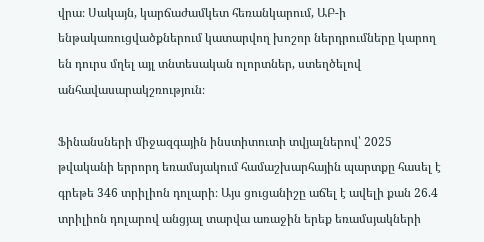վրա։ Սակայն, կարճաժամկետ հեռանկարում, ԱԲ-ի ենթակառուցվածքներում կատարվող խոշոր ներդրումները կարող են դուրս մղել այլ տնտեսական ոլորտներ, ստեղծելով անհավասարակշռություն։

Ֆինանսների միջազգային ինստիտուտի տվյալներով՝ 2025 թվականի երրորդ եռամսյակում համաշխարհային պարտքը հասել է գրեթե 346 տրիլիոն դոլարի։ Այս ցուցանիշը աճել է ավելի քան 26.4 տրիլիոն դոլարով անցյալ տարվա առաջին երեք եռամսյակների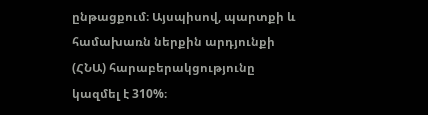ընթացքում։ Այսպիսով, պարտքի և համախառն ներքին արդյունքի (ՀՆԱ) հարաբերակցությունը կազմել է 310%։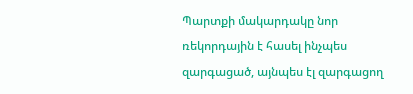Պարտքի մակարդակը նոր ռեկորդային է հասել ինչպես զարգացած, այնպես էլ զարգացող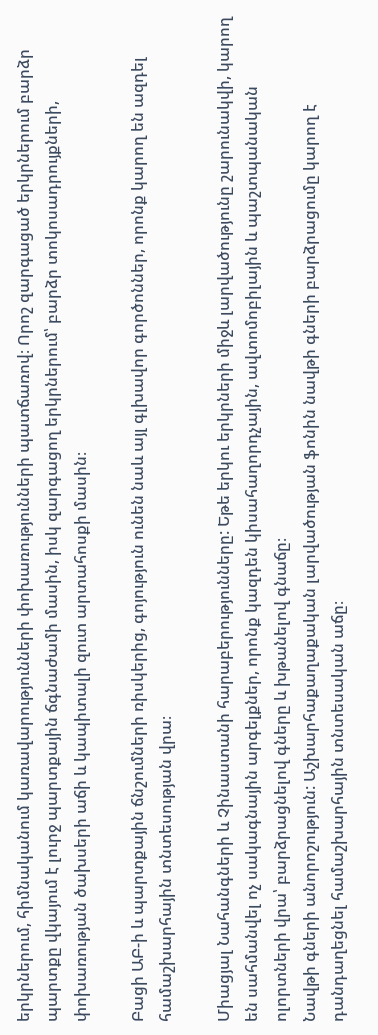երկրներում, հիմնականում կառավարությունների փոխառությունների պատճառով։ Որոշ զարգացած երկրներում բարձր պարտքը վկայում է լուրջ պարտքային ճգնաժամի մասին, իսկ զարգացող երկրներում՝ բարձր տոկոսադրույքների, փոխառության ծախսերի աճի և կապիտալի զուտ արտահոսքի մասին։

Բացի ԱԲ-ի և պարտքային ճնշումների ռիսկերից, գոյություն ունեն նաև այլ գլխավոր գործոններ, որոնք կարող են ազդել համաշխարհային տնտեսության վրա։

Միացյալ Նահանգների և Չինաստանի հարաբերությունները: Եթե երկու երկրների միջև լարվածությունը շարունակվի, կարող են սահմանվել ոչ սակագնային արգելքներ, որոնք կազդեն կիսահաղորդչային, ավտոմոբիլային և պաշտպանական ոլորտների վրա՝ բարձրացնելով գները և խթանելով գնաճը։
Նավթի գների անորոշություն: Աշխարհաքաղաքական լարվածության ֆոնին նավթի գների բարձրացումը կարող է դանդաղեցնել համաշխարհային տնտեսական աճը։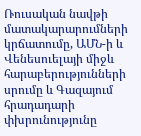Ռուսական նավթի մատակարարումների կրճատումը, ԱՄՆ-ի և Վենեսուելայի միջև հարաբերությունների սրումը և Գազայում հրադադարի փխրունությունը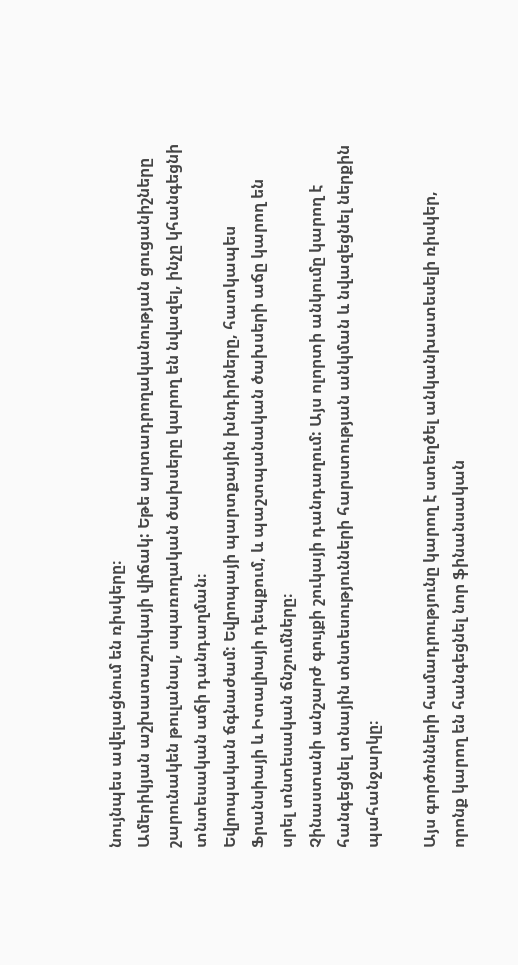նույնպես ավելացնում են ռիսկերը։
Ամերիկյան աշխատաշուկայի վիճակ: Եթե արտադրողականության ցուցանիշները շարունակեն թուլանալ, սպառողական ծախսերը կարող են նվազել, ինչը կհանգեցնի տնտեսական աճի դանդաղման։
Եվրոպական ճգնաժամ: Եվրոպայի պարտքային խնդիրները, հատկապես Ֆրանսիայի և Իտալիայի դեպքում, և պաշտպանական ծախսերի աճը կարող են սրել տնտեսական ճնշումները։
Չինաստանի անշարժ գույքի շուկայի դանդաղում: Այս ոլորտի անկումը կարող է հանգեցնել տնային տնտեսությունների հարստության անկման և նվազեցնել ներքին պահանջարկը։

Այս գործոնների համադրությունը կարող է ստեղծել անկանխատեսելի ռիսկեր, որոնք կարող են հանգեցնել նոր ֆինանսական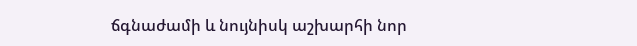ճգնաժամի և նույնիսկ աշխարհի նոր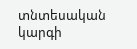տնտեսական կարգի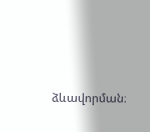ձևավորման։